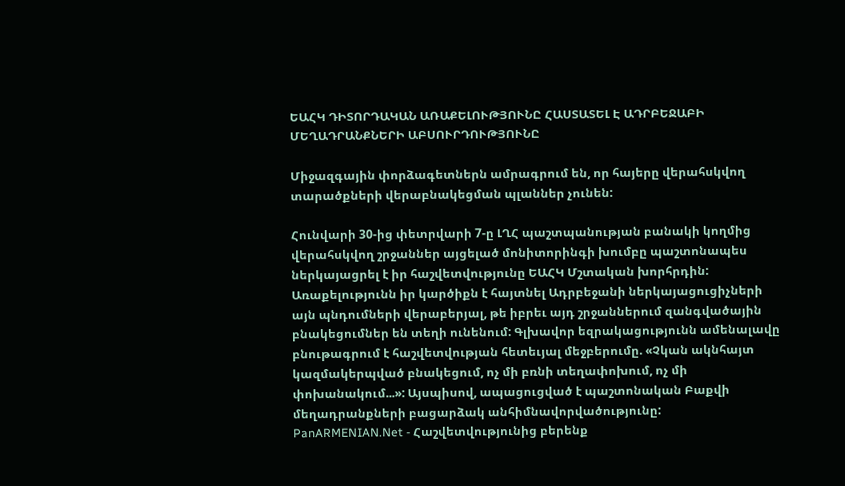ԵԱՀԿ ԴԻՏՈՐԴԱԿԱՆ ԱՌԱՔԵԼՈՒԹՅՈՒՆԸ ՀԱՍՏԱՏԵԼ Է ԱԴՐԲԵՋԱԲԻ ՄԵՂԱԴՐԱՆՔՆԵՐԻ ԱԲՍՈՒՐԴՈՒԹՅՈՒՆԸ

Միջազգային փորձագետներն ամրագրում են, որ հայերը վերահսկվող տարածքների վերաբնակեցման պլաններ չունեն:

Հունվարի 30-ից փետրվարի 7-ը ԼՂՀ պաշտպանության բանակի կողմից վերահսկվող շրջաններ այցելած մոնիտորինգի խումբը պաշտոնապես ներկայացրել է իր հաշվետվությունը ԵԱՀԿ Մշտական խորհրդին: Առաքելությունն իր կարծիքն է հայտնել Ադրբեջանի ներկայացուցիչների այն պնդումների վերաբերյալ, թե իբրեւ այդ շրջաններում զանգվածային բնակեցումներ են տեղի ունենում: Գլխավոր եզրակացությունն ամենալավը բնութագրում է հաշվետվության հետեւյալ մեջբերումը. «Չկան ակնհայտ կազմակերպված բնակեցում, ոչ մի բռնի տեղափոխում, ոչ մի փոխանակում...»: Այսպիսով, ապացուցված է պաշտոնական Բաքվի մեղադրանքների բացարձակ անհիմնավորվածությունը:
PanARMENIAN.Net - Հաշվետվությունից բերենք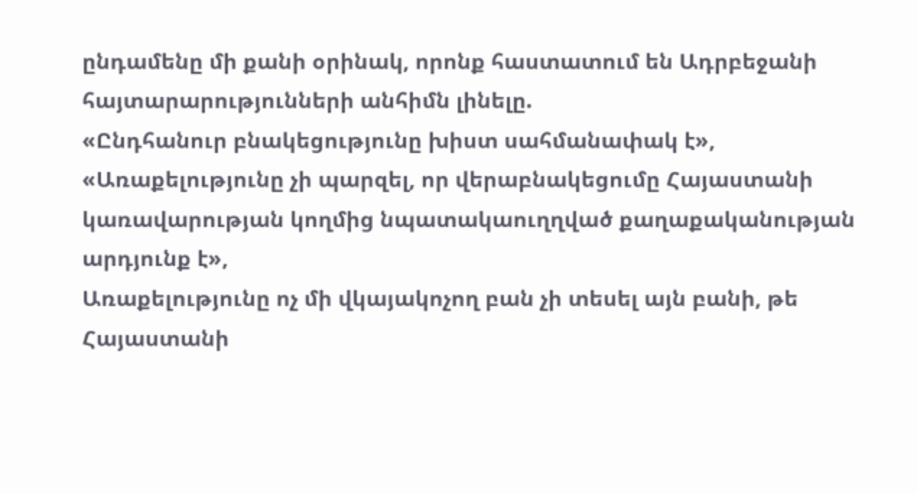ընդամենը մի քանի օրինակ, որոնք հաստատում են Ադրբեջանի հայտարարությունների անհիմն լինելը.
«Ընդհանուր բնակեցությունը խիստ սահմանափակ է»,
«Առաքելությունը չի պարզել, որ վերաբնակեցումը Հայաստանի կառավարության կողմից նպատակաուղղված քաղաքականության արդյունք է»,
Առաքելությունը ոչ մի վկայակոչող բան չի տեսել այն բանի, թե Հայաստանի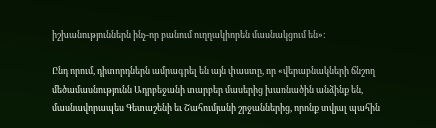իշխանություններն ինչ-որ բանում ուղղակիորեն մասնակցում են»:

Ընդ որում, դիտորդներն ամրագրել են այն փաստը, որ «վերաբնակների ճնշող մեծամասնությունն Ադրբեջանի տարբեր մասերից խառնածին անձինք են, մասնավորապես Գետաշենի եւ Շահումյանի շրջաններից, որոնք տվյալ պահին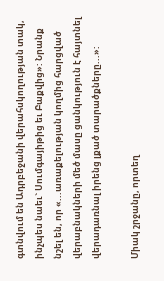գտնվում են Ադրբեջանի վերահսկողության տակ, ինչպես նաեւ` Սումգայիթից եւ Բաքվից»: Նրանք նշել են, որ «...առաքելության կողմից հարցված վերաբնակների մեծ մասը ցանկություն է հայտնել վերադառնալ իրենց լքած տարածքները...»:

Միակ շրջանը, որտեղ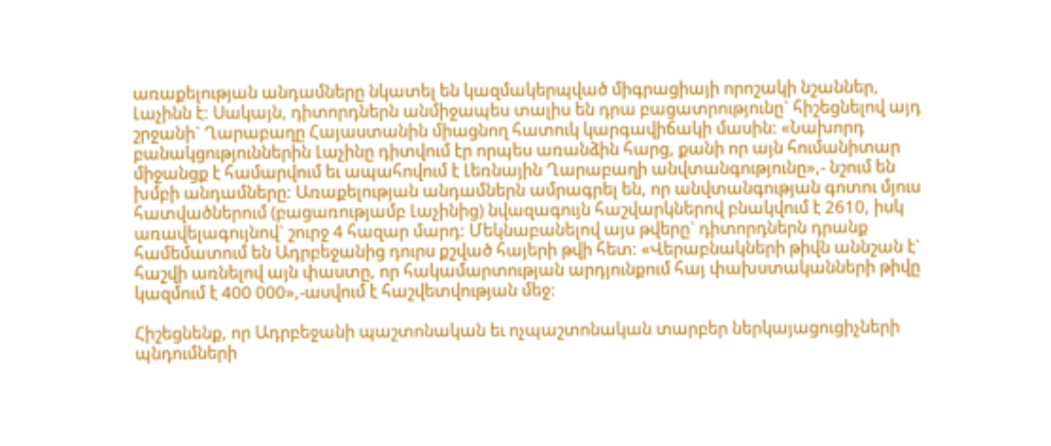առաքելության անդամները նկատել են կազմակերպված միգրացիայի որոշակի նշաններ, Լաչինն է: Սակայն, դիտորդներն անմիջապես տալիս են դրա բացատրությունը` հիշեցնելով այդ շրջանի` Ղարաբաղը Հայաստանին միացնող հատուկ կարգավիճակի մասին: «Նախորդ բանակցություններին Լաչինը դիտվում էր որպես առանձին հարց, քանի որ այն հումանիտար միջանցք է համարվում եւ ապահովում է Լեռնային Ղարաբաղի անվտանգությունը»,- նշում են խմբի անդամները: Առաքելության անդամներն ամրագրել են, որ անվտանգության գոտու մյուս հատվածներում (բացառությամբ Լաչինից) նվազագույն հաշվարկներով բնակվում է 2610, իսկ առավելագույնով` շուրջ 4 հազար մարդ: Մեկնաբանելով այս թվերը` դիտորդներն դրանք համեմատում են Ադրբեջանից դուրս քշված հայերի թվի հետ: «Վերաբնակների թիվն աննշան է` հաշվի առնելով այն փաստը, որ հակամարտության արդյունքում հայ փախստականների թիվը կազմում է 400 000»,-ասվում է հաշվետվության մեջ:

Հիշեցնենք, որ Ադրբեջանի պաշտոնական եւ ոչպաշտոնական տարբեր ներկայացուցիչների պնդումների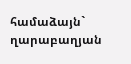համաձայն` ղարաբաղյան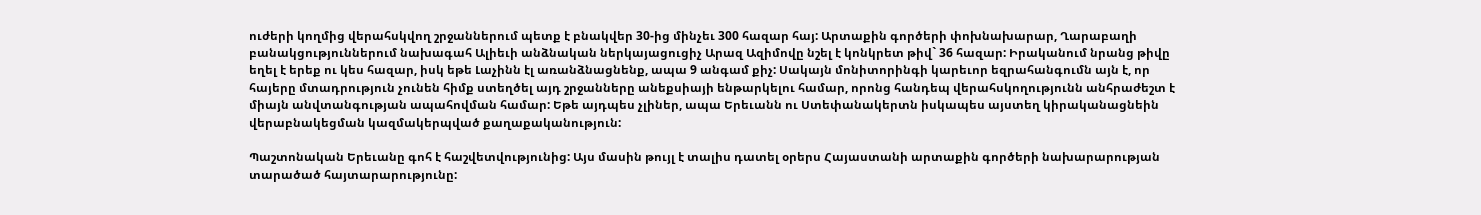ուժերի կողմից վերահսկվող շրջաններում պետք է բնակվեր 30-ից մինչեւ 300 հազար հայ: Արտաքին գործերի փոխնախարար, Ղարաբաղի բանակցություններում նախագահ Ալիեւի անձնական ներկայացուցիչ Արազ Ազիմովը նշել է կոնկրետ թիվ` 36 հազար: Իրականում նրանց թիվը եղել է երեք ու կես հազար, իսկ եթե Լաչինն էլ առանձնացնենք, ապա 9 անգամ քիչ: Սակայն մոնիտորինգի կարեւոր եզրահանգումն այն է, որ հայերը մտադրություն չունեն հիմք ստեղծել այդ շրջանները անեքսիայի ենթարկելու համար, որոնց հանդեպ վերահսկողությունն անհրաժեշտ է միայն անվտանգության ապահովման համար: Եթե այդպես չլիներ, ապա Երեւանն ու Ստեփանակերտն իսկապես այստեղ կիրականացնեին վերաբնակեցման կազմակերպված քաղաքականություն:

Պաշտոնական Երեւանը գոհ է հաշվետվությունից: Այս մասին թույլ է տալիս դատել օրերս Հայաստանի արտաքին գործերի նախարարության տարածած հայտարարությունը: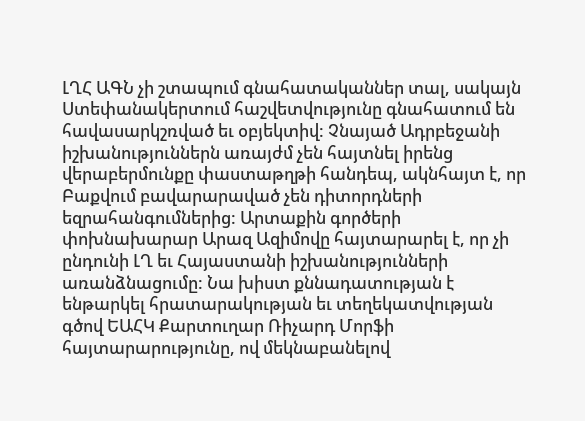ԼՂՀ ԱԳՆ չի շտապում գնահատականներ տալ, սակայն Ստեփանակերտում հաշվետվությունը գնահատում են հավասարկշռված եւ օբյեկտիվ: Չնայած Ադրբեջանի իշխանություններն առայժմ չեն հայտնել իրենց վերաբերմունքը փաստաթղթի հանդեպ, ակնհայտ է, որ Բաքվում բավարարաված չեն դիտորդների եզրահանգումներից: Արտաքին գործերի փոխնախարար Արազ Ազիմովը հայտարարել է, որ չի ընդունի ԼՂ եւ Հայաստանի իշխանությունների առանձնացումը: Նա խիստ քննադատության է ենթարկել հրատարակության եւ տեղեկատվության գծով ԵԱՀԿ Քարտուղար Ռիչարդ Մորֆի հայտարարությունը, ով մեկնաբանելով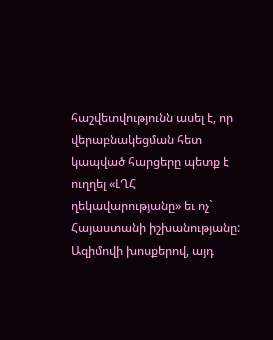հաշվետվությունն ասել է, որ վերաբնակեցման հետ կապված հարցերը պետք է ուղղել «ԼՂՀ ղեկավարությանը» եւ ոչ` Հայաստանի իշխանությանը: Ազիմովի խոսքերով, այդ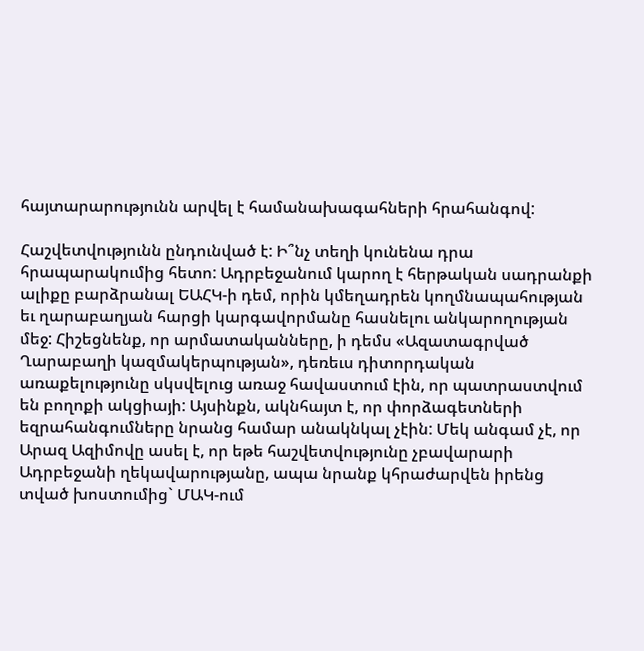հայտարարությունն արվել է համանախագահների հրահանգով:

Հաշվետվությունն ընդունված է: Ի՞նչ տեղի կունենա դրա հրապարակումից հետո: Ադրբեջանում կարող է հերթական սադրանքի ալիքը բարձրանալ ԵԱՀԿ-ի դեմ, որին կմեղադրեն կողմնապահության եւ ղարաբաղյան հարցի կարգավորմանը հասնելու անկարողության մեջ: Հիշեցնենք, որ արմատականները, ի դեմս «Ազատագրված Ղարաբաղի կազմակերպության», դեռեւս դիտորդական առաքելությունը սկսվելուց առաջ հավաստում էին, որ պատրաստվում են բողոքի ակցիայի: Այսինքն, ակնհայտ է, որ փորձագետների եզրահանգումները նրանց համար անակնկալ չէին: Մեկ անգամ չէ, որ Արազ Ազիմովը ասել է, որ եթե հաշվետվությունը չբավարարի Ադրբեջանի ղեկավարությանը, ապա նրանք կհրաժարվեն իրենց տված խոստումից` ՄԱԿ-ում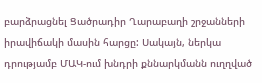բարձրացնել Ցածրադիր Ղարաբաղի շրջանների իրավիճակի մասին հարցը: Սակայն, ներկա դրությամբ ՄԱԿ-ում խնդրի քննարկմանն ուղղված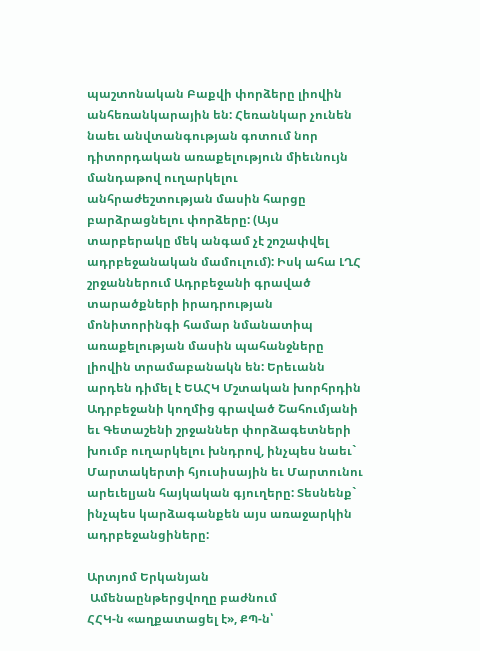պաշտոնական Բաքվի փորձերը լիովին անհեռանկարային են: Հեռանկար չունեն նաեւ անվտանգության գոտում նոր դիտորդական առաքելություն միեւնույն մանդաթով ուղարկելու անհրաժեշտության մասին հարցը բարձրացնելու փորձերը: (Այս տարբերակը մեկ անգամ չէ շոշափվել ադրբեջանական մամուլում): Իսկ ահա ԼՂՀ շրջաններում Ադրբեջանի գրաված տարածքների իրադրության մոնիտորինգի համար նմանատիպ առաքելության մասին պահանջները լիովին տրամաբանակն են: Երեւանն արդեն դիմել է ԵԱՀԿ Մշտական խորհրդին Ադրբեջանի կողմից գրաված Շահումյանի եւ Գետաշենի շրջաններ փորձագետների խումբ ուղարկելու խնդրով, ինչպես նաեւ` Մարտակերտի հյուսիսային եւ Մարտունու արեւելյան հայկական գյուղերը: Տեսնենք` ինչպես կարձագանքեն այս առաջարկին ադրբեջանցիները:

Արտյոմ Երկանյան
 Ամենաընթերցվողը բաժնում
ՀՀԿ-ն «աղքատացել է», ՔՊ-ն՝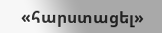«հարստացել»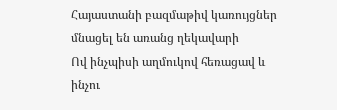Հայաստանի բազմաթիվ կառույցներ մնացել են առանց ղեկավարի
Ով ինչպիսի աղմուկով հեռացավ և ինչու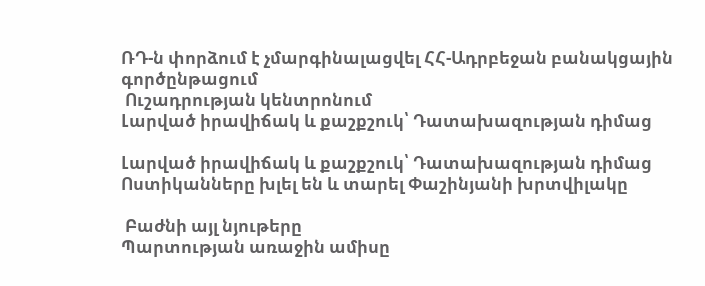ՌԴ-ն փորձում է չմարգինալացվել ՀՀ-Ադրբեջան բանակցային գործընթացում
 Ուշադրության կենտրոնում
Լարված իրավիճակ և քաշքշուկ՝ Դատախազության դիմաց

Լարված իրավիճակ և քաշքշուկ՝ Դատախազության դիմաց Ոստիկանները խլել են և տարել Փաշինյանի խրտվիլակը

 Բաժնի այլ նյութերը
Պարտության առաջին ամիսը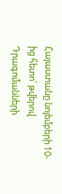Հայաստանը նոյեմբերի 10-ից հետո՝ թվերով
Դրագոմանների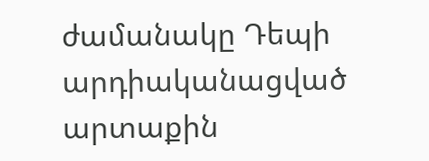ժամանակը Դեպի արդիականացված արտաքին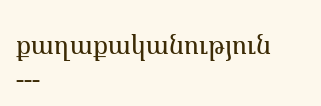քաղաքականություն
---